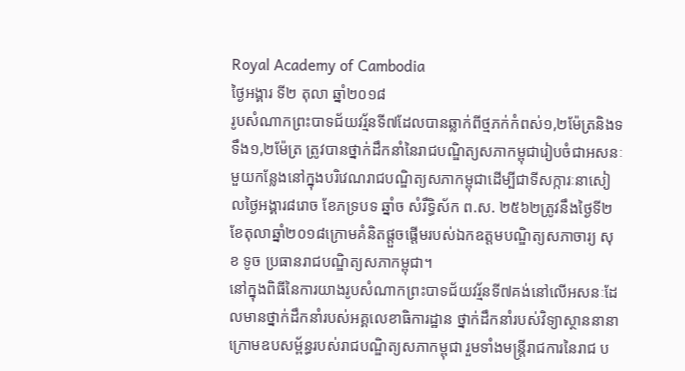Royal Academy of Cambodia
ថ្ងៃអង្គារ ទី២ តុលា ឆ្នាំ២០១៨
រូបសំណាកព្រះបាទជ័យវរ្ម័នទី៧ដែលបានឆ្លាក់ពីថ្មភក់កំពស់១,២ម៉ែត្រនិងទទឹង១,២ម៉ែត្រ ត្រូវបានថ្នាក់ដឹកនាំនៃរាជបណ្ឌិត្យសភាកម្ពុជារៀបចំជាអសនៈមួយកន្លែងនៅក្នុងបរិវេណរាជបណ្ឌិត្យសភាកម្ពុជាដើម្បីជាទីសក្ការៈនាសៀលថ្ងៃអង្គារ៨រោច ខែភទ្របទ ឆ្នាំច សំរឹទ្ធិស័ក ព.ស. ២៥៦២ត្រូវនឹងថ្ងៃទី២ខែតុលាឆ្នាំ២០១៨ក្រោមគំនិតផ្តួចផ្តើមរបស់ឯកឧត្តមបណ្ឌិត្យសភាចារ្យ សុខ ទូច ប្រធានរាជបណ្ឌិត្យសភាកម្ពុជា។
នៅក្នុងពិធីនៃការយាងរូបសំណាកព្រះបាទជ័យវរ្ម័នទី៧គង់នៅលើអសនៈដែលមានថ្នាក់ដឹកនាំរបស់អគ្គលេខាធិការដ្ឋាន ថ្នាក់ដឹកនាំរបស់វិទ្យាស្ថាននានាក្រោមឧបសម្ព័ន្ធរបស់រាជបណ្ឌិត្យសភាកម្ពុជា រួមទាំងមន្ត្រីរាជការនៃរាជ ប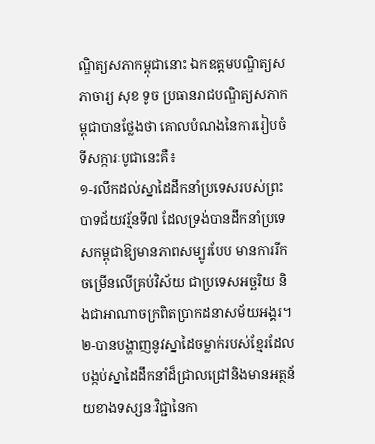ណ្ឌិត្យសភាកម្ពុជានោះ ឯកឧត្តមបណ្ឌិត្យសភាចារ្យ សុខ ទូច ប្រធានរាជបណ្ឌិត្យសភាកម្ពុជាបានថ្លែងថា គោលបំណងនៃការរៀបចំទីសក្ការៈបូជានេះគឺ៖
១-រលឹកដល់ស្នាដៃដឹកនាំប្រទេសរបស់ព្រះបាទជ័យវរ្ម័នទី៧ ដែលទ្រង់បានដឹកនាំប្រទេសកម្ពុជាឱ្យមានភាពសម្បូរបែប មានការរីកចម្រើនលើគ្រប់វិស័យ ជាប្រទេសអច្ឆរិយ និងជាអាណាចក្រពិតប្រាកដនាសម័យអង្គរ។
២-បានបង្ហាញនូវស្នាដៃចម្លាក់របស់ខ្មែរដែលបង្កប់ស្នាដៃដឹកនាំដ៏ជ្រាលជ្រៅនិងមានអត្ថន័យខាងទស្សនៈវិជ្ជានៃកា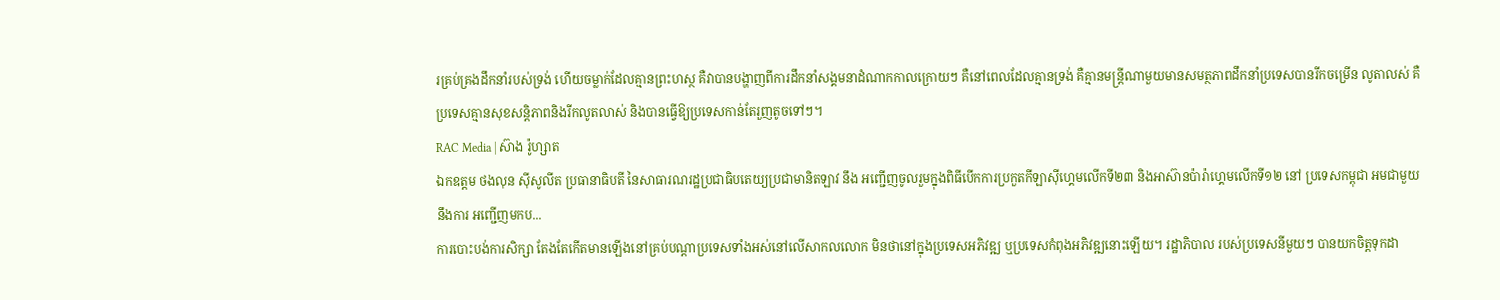រគ្រប់គ្រងដឹកនាំរបស់ទ្រង់ ហើយចម្លាក់ដែលគ្មានព្រះហស្ថ គឺវាបានបង្ហាញពីការដឹកនាំសង្គមនាដំណាកកាលក្រោយៗ គឺនៅពេលដែលគ្មានទ្រង់ គឺគ្មានមន្ត្រីណាមួយមានសមត្ថភាពដឹកនាំប្រទេសបានរីកចម្រើន លូតាលស់ គឺប្រទេសគ្មានសុខសន្តិភាពនិងរីកលូតលាស់ និងបានធ្វើឱ្យប្រទេសកាន់តែរួញតូចទៅៗ។
RAC Media | ស៊ាង រ៉ូហ្សាត
ឯកឧត្តម ថងលុន ស៊ីសូលីត ប្រធានាធិបតី នៃសាធារណរដ្ឋប្រជាធិបតេយ្យប្រជាមានិតឡាវ នឹង អញ្ជើញចូលរួមក្នុងពិធីបើកការប្រកួតកីឡាស៊ីហ្គេមលើកទី២៣ និងអាស៊ានប៉ារ៉ាហ្គេមលើកទី១២ នៅ ប្រទេសកម្ពុជា អមជាមួយនឹងការ អញ្ជើញមកប...
ការបោះបង់ការសិក្សា តែងតែកើតមានឡើងនៅគ្រប់បណ្តាប្រទេសទាំងអស់នៅលើសាកលលោក មិនថានៅក្នុងប្រទេសអភិវឌ្ឍ ឬប្រទេសកំពុងអភិវឌ្ឍនោះឡើយ។ រដ្ឋាភិបាល របស់ប្រទេសនីមួយៗ បានយកចិត្តទុកដា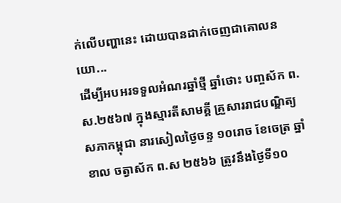ក់លើបញ្ហានេះ ដោយបានដាក់ចេញជាគោលនយោ...
ដើម្បីអបអរទទួលអំណរឆ្នាំថ្មី ឆ្នាំថោះ បញ្ចស័ក ព.ស.២៥៦៧ ក្នុងស្មារតីសាមគ្គី គ្រួសាររាជបណ្ឌិត្យសភាកម្ពុជា នារសៀលថ្ងៃចន្ទ ១០រោច ខែចេត្រ ឆ្នាំខាល ចត្វាស័ក ព.ស ២៥៦៦ ត្រូវនឹងថ្ងៃទី១០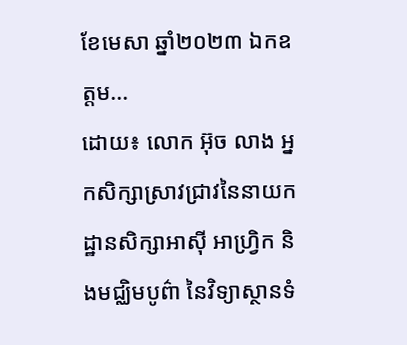ខែមេសា ឆ្នាំ២០២៣ ឯកឧត្តម...
ដោយ៖ លោក អ៊ុច លាង អ្នកសិក្សាស្រាវជ្រាវនៃនាយកដ្ឋានសិក្សាអាស៊ី អាហ្វ្រិក និងមជ្ឈិមបូព៌ា នៃវិទ្យាស្ថានទំ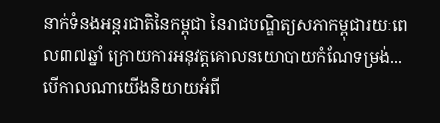នាក់ទំនងអន្តរជាតិនៃកម្ពុជា នៃរាជបណ្ឌិត្យសភាកម្ពុជារយៈពេល៣៧ឆ្នាំ ក្រោយការអនុវត្តគោលនយោបាយកំណែទម្រង់...
បើកាលណាយើងនិយាយអំពី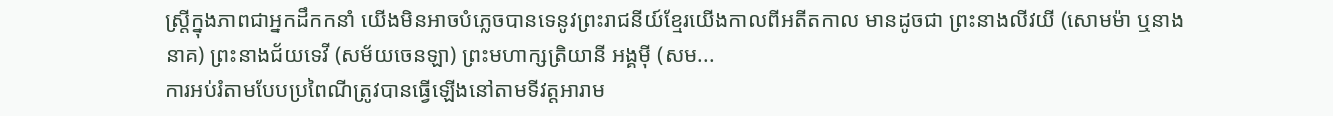ស្រ្តីក្នុងភាពជាអ្នកដឹកកនាំ យើងមិនអាចបំភ្លេចបានទេនូវព្រះរាជនីយ៍ខ្មែរយើងកាលពីអតីតកាល មានដូចជា ព្រះនាងលីវយី (សោមម៉ា ឬនាងនាគ) ព្រះនាងជ័យទេវី (សម័យចេនឡា) ព្រះមហាក្សត្រិយានី អង្គម៉ី (សម...
ការអប់រំតាមបែបប្រពៃណីត្រូវបានធ្វើឡើងនៅតាមទីវត្តអារាម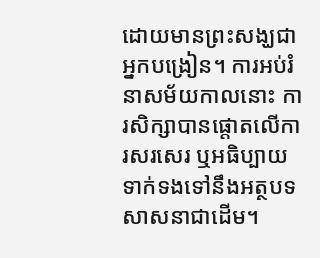ដោយមានព្រះសង្ឃជាអ្នកបង្រៀន។ ការអប់រំនាសម័យកាលនោះ ការសិក្សាបានផ្តោតលើការសរសេរ ឬអធិប្បាយទាក់ទងទៅនឹងអត្ថបទសាសនាជាដើម។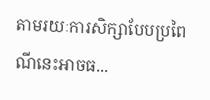តាមរយៈការសិក្សាបែបប្រពៃណីនេះអាចធ...